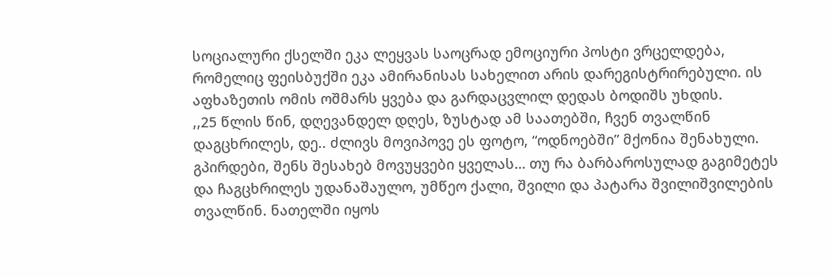სოციალური ქსელში ეკა ლეყვას საოცრად ემოციური პოსტი ვრცელდება, რომელიც ფეისბუქში ეკა ამირანისას სახელით არის დარეგისტრირებული. ის აფხაზეთის ომის ოშმარს ყვება და გარდაცვლილ დედას ბოდიშს უხდის.
,,25 წლის წინ, დღევანდელ დღეს, ზუსტად ამ საათებში, ჩვენ თვალწინ დაგცხრილეს, დე.. ძლივს მოვიპოვე ეს ფოტო, “ოდნოებში” მქონია შენახული. გპირდები, შენს შესახებ მოვუყვები ყველას… თუ რა ბარბაროსულად გაგიმეტეს და ჩაგცხრილეს უდანაშაულო, უმწეო ქალი, შვილი და პატარა შვილიშვილების თვალწინ. ნათელში იყოს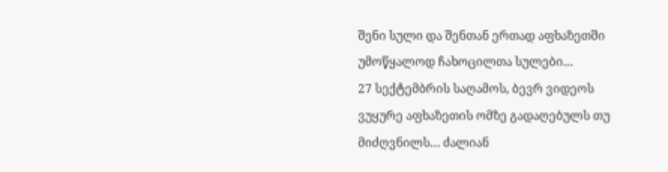შენი სული და შენთან ერთად აფხაზეთში უმოწყალოდ ჩახოცილთა სულები…
27 სექტემბრის საღამოს, ბევრ ვიდეოს ვუყურე აფხაზეთის ომზე გადაღებულს თუ მიძღვნილს… ძალიან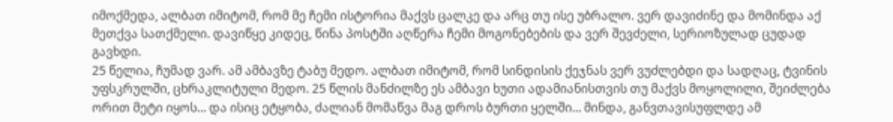იმოქმედა, ალბათ იმიტომ, რომ მე ჩემი ისტორია მაქვს ცალკე და არც თუ ისე უბრალო. ვერ დავიძინე და მომინდა აქ მეთქვა სათქმელი. დავიწყე კიდეც, წინა პოსტში აღწერა ჩემი მოგონებების და ვერ შევძელი, სერიოზულად ცუდად გავხდი.
25 წელია, ჩუმად ვარ. ამ ამბავზე ტაბუ მედო. ალბათ იმიტომ, რომ სინდისის ქეჯნას ვერ ვუძლებდი და სადღაც, ტვინის უფსკრულში, ცხრაკლიტული მედო. 25 წლის მანძილზე ეს ამბავი ხუთი ადამიანისთვის თუ მაქვს მოყოლილი, შეიძლება ორით მეტი იყოს… და ისიც ეტყობა, ძალიან მომაწვა მაგ დროს ბურთი ყელში… მინდა, განვთავისუფლდე ამ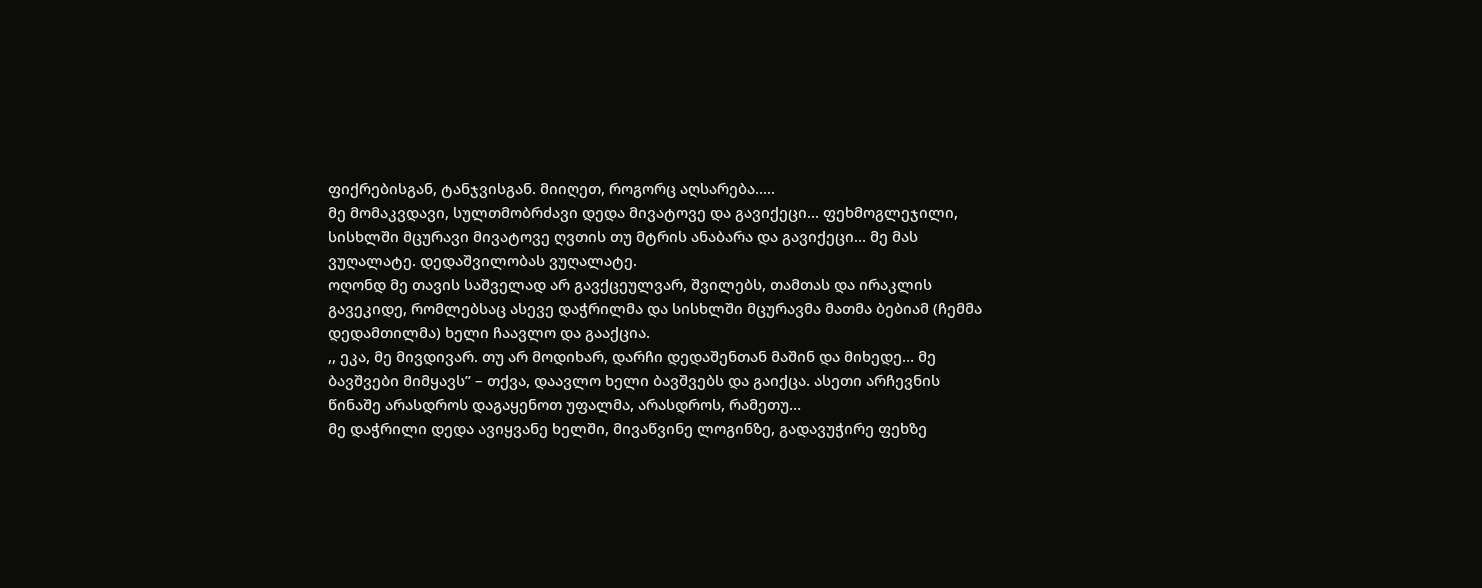ფიქრებისგან, ტანჯვისგან. მიიღეთ, როგორც აღსარება…..
მე მომაკვდავი, სულთმობრძავი დედა მივატოვე და გავიქეცი… ფეხმოგლეჯილი, სისხლში მცურავი მივატოვე ღვთის თუ მტრის ანაბარა და გავიქეცი… მე მას ვუღალატე. დედაშვილობას ვუღალატე.
ოღონდ მე თავის საშველად არ გავქცეულვარ, შვილებს, თამთას და ირაკლის გავეკიდე, რომლებსაც ასევე დაჭრილმა და სისხლში მცურავმა მათმა ბებიამ (ჩემმა დედამთილმა) ხელი ჩაავლო და გააქცია.
,, ეკა, მე მივდივარ. თუ არ მოდიხარ, დარჩი დედაშენთან მაშინ და მიხედე… მე ბავშვები მიმყავს” – თქვა, დაავლო ხელი ბავშვებს და გაიქცა. ასეთი არჩევნის წინაშე არასდროს დაგაყენოთ უფალმა, არასდროს, რამეთუ…
მე დაჭრილი დედა ავიყვანე ხელში, მივაწვინე ლოგინზე, გადავუჭირე ფეხზე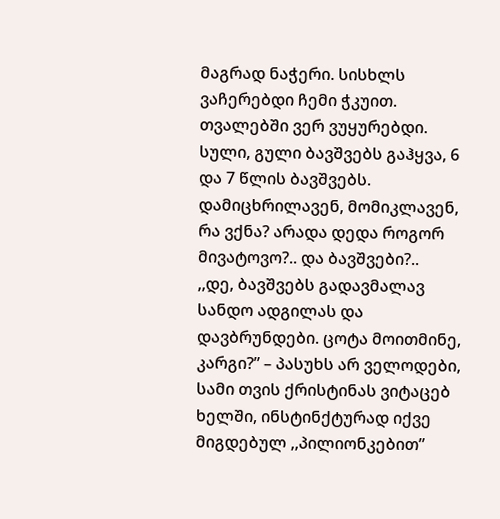მაგრად ნაჭერი. სისხლს ვაჩერებდი ჩემი ჭკუით. თვალებში ვერ ვუყურებდი. სული, გული ბავშვებს გაჰყვა, 6 და 7 წლის ბავშვებს. დამიცხრილავენ, მომიკლავენ, რა ვქნა? არადა დედა როგორ მივატოვო?.. და ბავშვები?..
,,დე, ბავშვებს გადავმალავ სანდო ადგილას და დავბრუნდები. ცოტა მოითმინე, კარგი?” – პასუხს არ ველოდები, სამი თვის ქრისტინას ვიტაცებ ხელში, ინსტინქტურად იქვე მიგდებულ ,,პილიონკებით”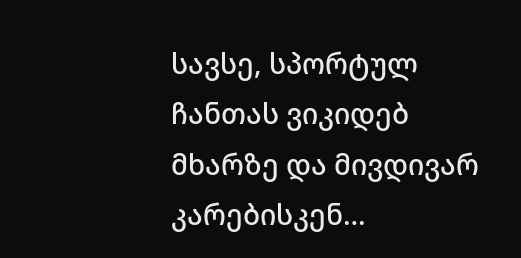სავსე, სპორტულ ჩანთას ვიკიდებ მხარზე და მივდივარ კარებისკენ…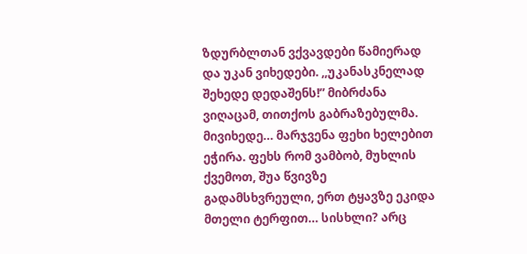ზდურბლთან ვქვავდები წამიერად და უკან ვიხედები. ,,უკანასკნელად შეხედე დედაშენს!” მიბრძანა ვიღაცამ, თითქოს გაბრაზებულმა. მივიხედე… მარჯვენა ფეხი ხელებით ეჭირა. ფეხს რომ ვამბობ, მუხლის ქვემოთ, შუა წვივზე გადამსხვრეული, ერთ ტყავზე ეკიდა მთელი ტერფით… სისხლი? არც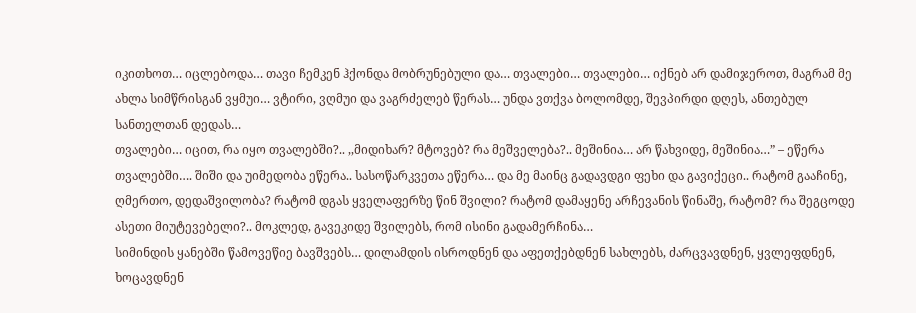იკითხოთ… იცლებოდა… თავი ჩემკენ ჰქონდა მობრუნებული და… თვალები… თვალები… იქნებ არ დამიჯეროთ, მაგრამ მე ახლა სიმწრისგან ვყმუი… ვტირი, ვღმუი და ვაგრძელებ წერას… უნდა ვთქვა ბოლომდე, შევპირდი დღეს, ანთებულ სანთელთან დედას…
თვალები… იცით, რა იყო თვალებში?.. ,,მიდიხარ? მტოვებ? რა მეშველება?.. მეშინია… არ წახვიდე, მეშინია…” – ეწერა თვალებში…. შიში და უიმედობა ეწერა.. სასოწარკვეთა ეწერა… და მე მაინც გადავდგი ფეხი და გავიქეცი.. რატომ გააჩინე, ღმერთო, დედაშვილობა? რატომ დგას ყველაფერზე წინ შვილი? რატომ დამაყენე არჩევანის წინაშე, რატომ? რა შეგცოდე ასეთი მიუტევებელი?.. მოკლედ, გავეკიდე შვილებს, რომ ისინი გადამერჩინა…
სიმინდის ყანებში წამოვეწიე ბავშვებს… დილამდის ისროდნენ და აფეთქებდნენ სახლებს, ძარცვავდნენ, ყვლეფდნენ, ხოცავდნენ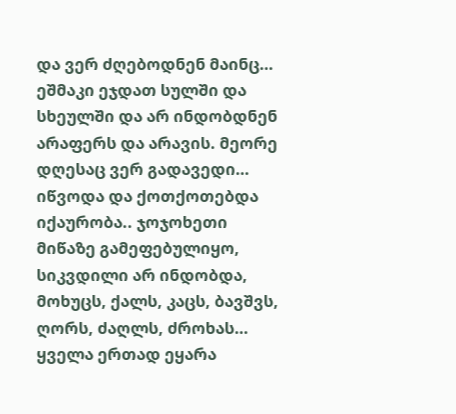და ვერ ძღებოდნენ მაინც… ეშმაკი ეჯდათ სულში და სხეულში და არ ინდობდნენ არაფერს და არავის. მეორე დღესაც ვერ გადავედი… იწვოდა და ქოთქოთებდა იქაურობა.. ჯოჯოხეთი მიწაზე გამეფებულიყო, სიკვდილი არ ინდობდა, მოხუცს, ქალს, კაცს, ბავშვს, ღორს, ძაღლს, ძროხას… ყველა ერთად ეყარა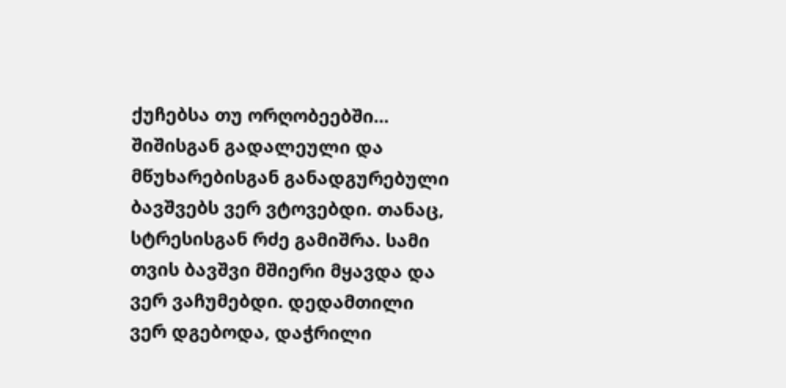ქუჩებსა თუ ორღობეებში… შიშისგან გადალეული და მწუხარებისგან განადგურებული ბავშვებს ვერ ვტოვებდი. თანაც, სტრესისგან რძე გამიშრა. სამი თვის ბავშვი მშიერი მყავდა და ვერ ვაჩუმებდი. დედამთილი ვერ დგებოდა, დაჭრილი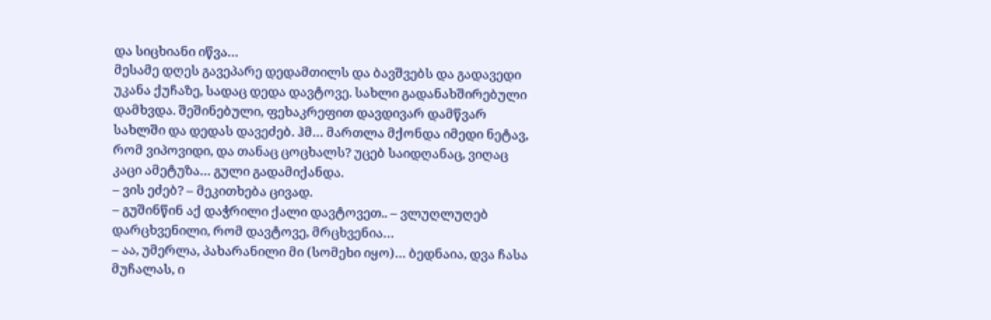და სიცხიანი იწვა…
მესამე დღეს გავეპარე დედამთილს და ბავშვებს და გადავედი უკანა ქუჩაზე, სადაც დედა დავტოვე. სახლი გადანახშირებული დამხვდა. შეშინებული, ფეხაკრეფით დავდივარ დამწვარ სახლში და დედას დავეძებ. ჰმ… მართლა მქონდა იმედი ნეტავ, რომ ვიპოვიდი, და თანაც ცოცხალს? უცებ საიდღანაც, ვიღაც კაცი ამეტუზა… გული გადამიქანდა.
– ვის ეძებ? – მეკითხება ცივად.
– გუშინწინ აქ დაჭრილი ქალი დავტოვეთ.. – ვლუღლუღებ დარცხვენილი, რომ დავტოვე, მრცხვენია…
– აა, უმერლა, პახარანილი მი (სომეხი იყო)… ბედნაია, დვა ჩასა მუჩალას, ი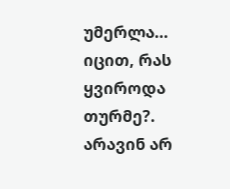უმერლა…
იცით, რას ყვიროდა თურმე?. არავინ არ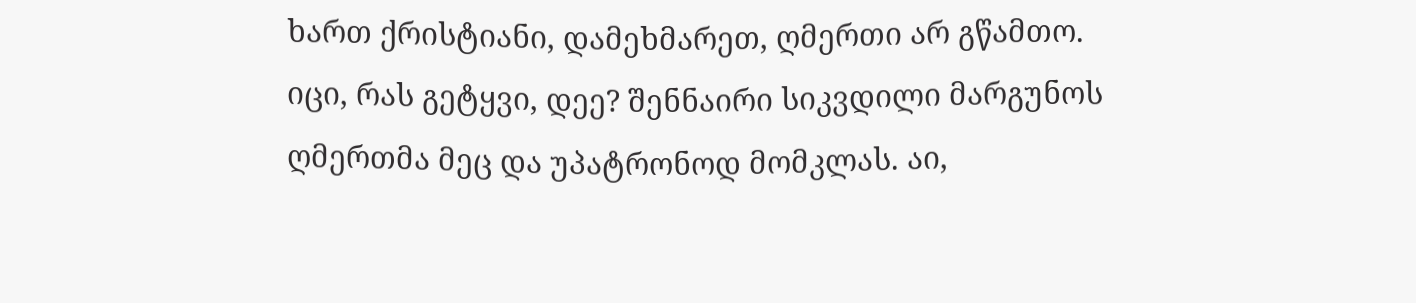ხართ ქრისტიანი, დამეხმარეთ, ღმერთი არ გწამთო. იცი, რას გეტყვი, დეე? შენნაირი სიკვდილი მარგუნოს ღმერთმა მეც და უპატრონოდ მომკლას. აი,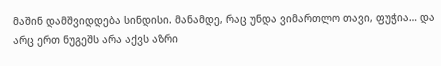მაშინ დამშვიდდება სინდისი. მანამდე, რაც უნდა ვიმართლო თავი, ფუჭია… და არც ერთ ნუგეშს არა აქვს აზრი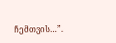ჩემთვის…”.